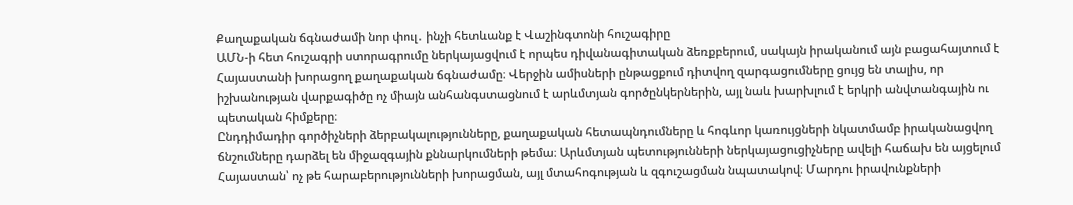Քաղաքական ճգնաժամի նոր փուլ․ ինչի հետևանք է Վաշինգտոնի հուշագիրը
ԱՄՆ-ի հետ հուշագրի ստորագրումը ներկայացվում է որպես դիվանագիտական ձեռքբերում, սակայն իրականում այն բացահայտում է Հայաստանի խորացող քաղաքական ճգնաժամը։ Վերջին ամիսների ընթացքում դիտվող զարգացումները ցույց են տալիս, որ իշխանության վարքագիծը ոչ միայն անհանգստացնում է արևմտյան գործընկերներին, այլ նաև խարխլում է երկրի անվտանգային ու պետական հիմքերը։
Ընդդիմադիր գործիչների ձերբակալությունները, քաղաքական հետապնդումները և հոգևոր կառույցների նկատմամբ իրականացվող ճնշումները դարձել են միջազգային քննարկումների թեմա։ Արևմտյան պետությունների ներկայացուցիչները ավելի հաճախ են այցելում Հայաստան՝ ոչ թե հարաբերությունների խորացման, այլ մտահոգության և զգուշացման նպատակով։ Մարդու իրավունքների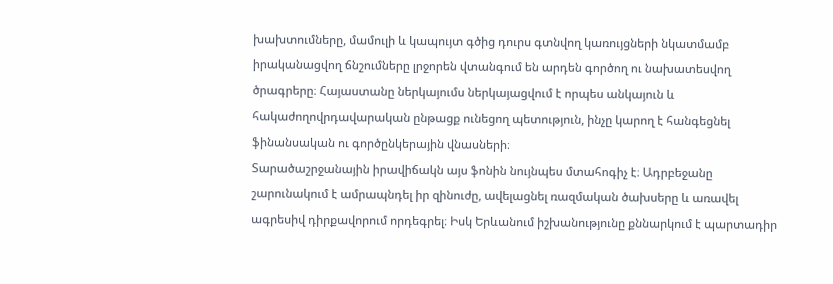խախտումները, մամուլի և կապույտ գծից դուրս գտնվող կառույցների նկատմամբ իրականացվող ճնշումները լրջորեն վտանգում են արդեն գործող ու նախատեսվող ծրագրերը։ Հայաստանը ներկայումս ներկայացվում է որպես անկայուն և հակաժողովրդավարական ընթացք ունեցող պետություն, ինչը կարող է հանգեցնել ֆինանսական ու գործընկերային վնասների։
Տարածաշրջանային իրավիճակն այս ֆոնին նույնպես մտահոգիչ է։ Ադրբեջանը շարունակում է ամրապնդել իր զինուժը, ավելացնել ռազմական ծախսերը և առավել ագրեսիվ դիրքավորում որդեգրել։ Իսկ Երևանում իշխանությունը քննարկում է պարտադիր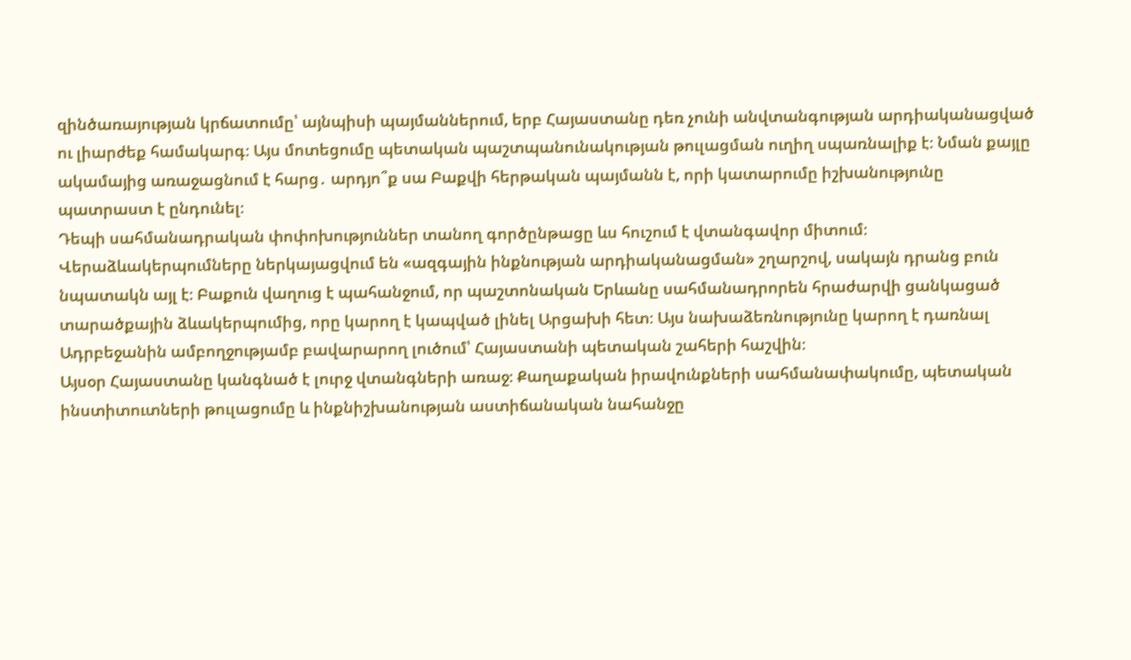զինծառայության կրճատումը՝ այնպիսի պայմաններում, երբ Հայաստանը դեռ չունի անվտանգության արդիականացված ու լիարժեք համակարգ։ Այս մոտեցումը պետական պաշտպանունակության թուլացման ուղիղ սպառնալիք է։ Նման քայլը ակամայից առաջացնում է հարց․ արդյո՞ք սա Բաքվի հերթական պայմանն է, որի կատարումը իշխանությունը պատրաստ է ընդունել։
Դեպի սահմանադրական փոփոխություններ տանող գործընթացը ևս հուշում է վտանգավոր միտում։ Վերաձևակերպումները ներկայացվում են «ազգային ինքնության արդիականացման» շղարշով, սակայն դրանց բուն նպատակն այլ է։ Բաքուն վաղուց է պահանջում, որ պաշտոնական Երևանը սահմանադրորեն հրաժարվի ցանկացած տարածքային ձևակերպումից, որը կարող է կապված լինել Արցախի հետ։ Այս նախաձեռնությունը կարող է դառնալ Ադրբեջանին ամբողջությամբ բավարարող լուծում՝ Հայաստանի պետական շահերի հաշվին։
Այսօր Հայաստանը կանգնած է լուրջ վտանգների առաջ։ Քաղաքական իրավունքների սահմանափակումը, պետական ինստիտուտների թուլացումը և ինքնիշխանության աստիճանական նահանջը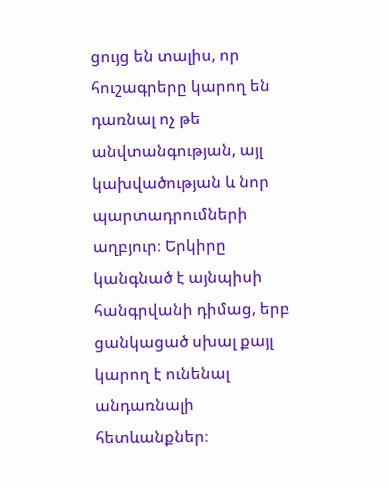ցույց են տալիս, որ հուշագրերը կարող են դառնալ ոչ թե անվտանգության, այլ կախվածության և նոր պարտադրումների աղբյուր։ Երկիրը կանգնած է այնպիսի հանգրվանի դիմաց, երբ ցանկացած սխալ քայլ կարող է ունենալ անդառնալի հետևանքներ։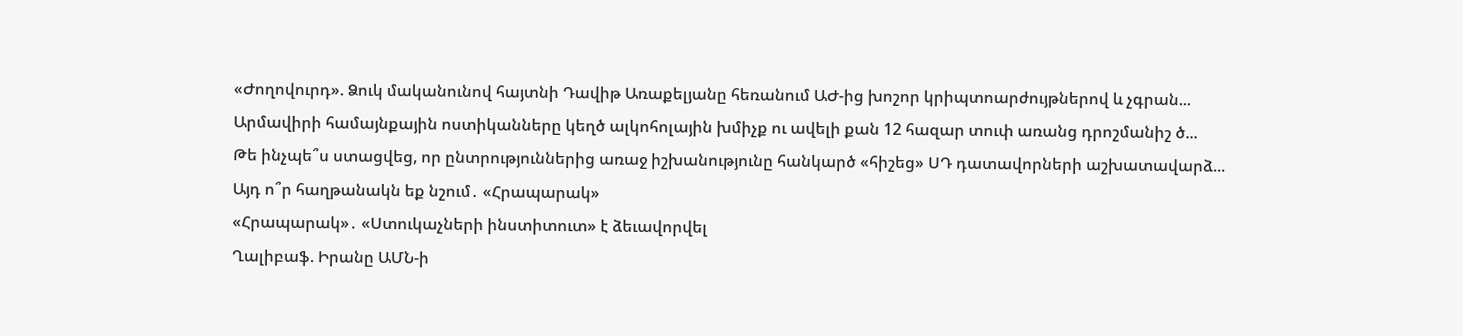«Ժողովուրդ». Ձուկ մականունով հայտնի Դավիթ Առաքելյանը հեռանում ԱԺ-ից խոշոր կրիպտոարժույթներով և չգրան...
Արմավիրի համայնքային ոստիկանները կեղծ ալկոհոլային խմիչք ու ավելի քան 12 հազար տուփ առանց դրոշմանիշ ծ...
Թե ինչպե՞ս ստացվեց, որ ընտրություններից առաջ իշխանությունը հանկարծ «հիշեց» ՍԴ դատավորների աշխատավարձ...
Այդ ո՞ր հաղթանակն եք նշում․ «Հրապարակ»
«Հրապարակ»․ «Ստուկաչների ինստիտուտ» է ձեւավորվել
Ղալիբաֆ. Իրանը ԱՄՆ-ի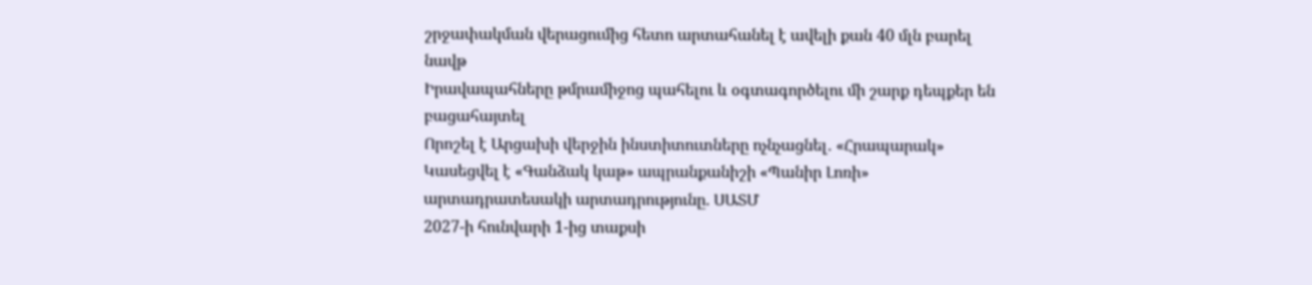շրջափակման վերացումից հետո արտահանել է ավելի քան 40 մլն բարել նավթ
Իրավապահները թմրամիջոց պահելու և օգտագործելու մի շարք դեպքեր են բացահայտել
Որոշել է Արցախի վերջին ինստիտուտները ոչնչացնել․ «Հրապարակ»
Կասեցվել է «Գանձակ կաթ» ապրանքանիշի «Պանիր Լոռի» արտադրատեսակի արտադրությունը. ՍԱՏՄ
2027-ի հունվարի 1-ից տաքսի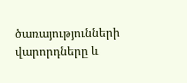ծառայությունների վարորդները և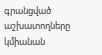գրանցված աշխատողները կմիանան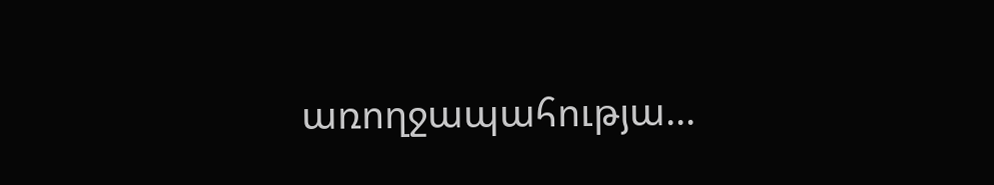առողջապահությա...